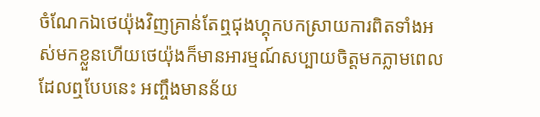ចំណែកឯថេយ៉ុងវិញគ្រាន់តែឮជុងហ្គុកបកស្រាយការពិតទាំងអស់មកខ្លួនហើយថេយ៉ុងក៏មានអារម្មណ៍សប្បាយចិត្តមកភ្លាមពេលដែលឮបែបនេះ អញ្ចឹងមានន័យ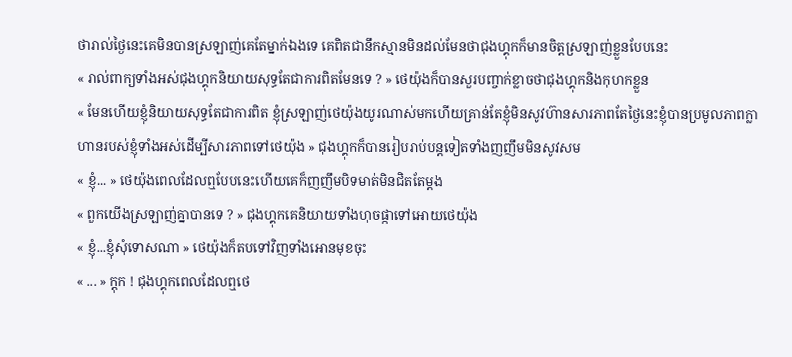ថារាល់ថ្ងៃនេះគេមិនបានស្រឡាញ់គេតែម្នាក់ឯងទេ គេពិតជានឹកស្មានមិនដល់មែនថាជុងហ្គុកក៏មានចិត្តស្រឡាញ់ខ្លួនបែបនេះ
« រាល់ពាក្យទាំងអស់ជុងហ្គុកនិយាយសុទ្ធតែជាការពិតមែនទេ ? » ថេយ៉ុងក៏បានសួរបញ្ចាក់ខ្លាចថាជុងហ្គុកនិងកុហកខ្លួន
« មែនហើយខ្ញុំនិយាយសុទ្ធតែជាការពិត ខ្ញុំស្រឡាញ់ថេយ៉ុងយូរណាស់មកហើយគ្រាន់តែខ្ញុំមិនសូវហ៊ានសារភាពតែថ្ងៃនេះខ្ញុំបានប្រមូលភាពក្លាហានរបស់ខ្ញុំទាំងអស់ដើម្បីសារភាពទៅថេយ៉ុង » ជុងហ្គុកក៏បានរៀបរាប់បន្តទៀតទាំងញញឹមមិនសូវសម
« ខ្ញុំ... » ថេយ៉ុងពេលដែលឮបែបនេះហើយគេក៏ញញឹមបិទមាត់មិនជិតតែម្តង
« ពួកយើងស្រឡាញ់គ្នាបានទេ ? » ជុងហ្គុកគេនិយាយទាំងហុចផ្កាទៅអោយថេយ៉ុង
« ខ្ញុំ...ខ្ញុំសុំទោសណា » ថេយ៉ុងក៏តបទៅវិញទាំងអោនមុខចុះ
« ... » ក្តុក ! ជុងហ្គុកពេលដែលឮថេ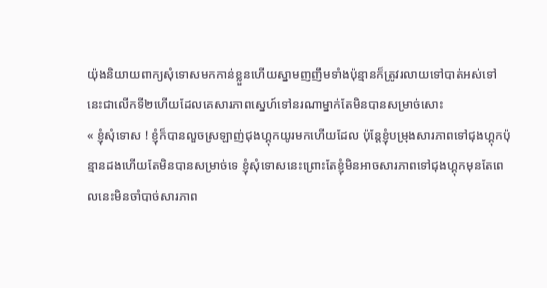យ៉ុងនិយាយពាក្យសុំទោសមកកាន់ខ្លួនហើយស្នាមញញឹមទាំងប៉ុន្មានក៏ត្រូវរលាយទៅបាត់អស់ទៅ នេះជាលើកទី២ហើយដែលគេសារភាពស្នេហ៍ទៅនរណាម្នាក់តែមិនបានសម្រាច់សោះ
« ខ្ញុំសុំទោស ! ខ្ញុំក៏បានលួចស្រឡាញ់ជុងហ្គុកយូរមកហើយដែល ប៉ុន្តែខ្ញុំបម្រុងសារភាពទៅជុងហ្គុកប៉ុន្មានដងហើយតែមិនបានសម្រាច់ទេ ខ្ញុំសុំទោសនេះព្រោះតែខ្ញុំមិនអាចសារភាពទៅជុងហ្គុកមុនតែពេលនេះមិនចាំបាច់សារភាព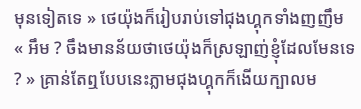មុនទៀតទេ » ថេយ៉ុងក៏រៀបរាប់ទៅជុងហ្គុកទាំងញញឹម
« អឹម ? ចឹងមានន័យថាថេយ៉ុងក៏ស្រឡាញ់ខ្ញុំដែលមែនទេ ? » គ្រាន់តែឮបែបនេះភ្លាមជុងហ្គុកក៏ងើយក្បាលម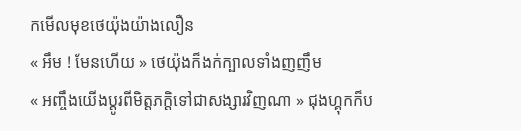កមើលមុខថេយ៉ុងយ៉ាងលឿន
« អឹម ! មែនហើយ » ថេយ៉ុងក៏ងក់ក្បាលទាំងញញឹម
« អញ្ចឹងយើងប្តូរពីមិត្តភក្តិទៅជាសង្សារវិញណា » ជុងហ្គុកក៏ប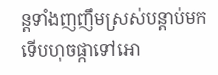ន្តទាំងញញឹមស្រស់បន្តាប់មកទើបហុចផ្កាទៅអោ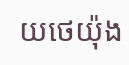យថេយ៉ុង